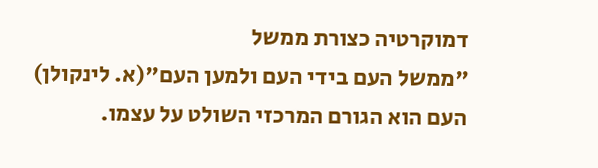דמוקרטיה כצורת ממשל
"ממשל העם בידי העם ולמען העם"(א. לינקולן)
העם הוא הגורם המרכזי השולט על עצמו.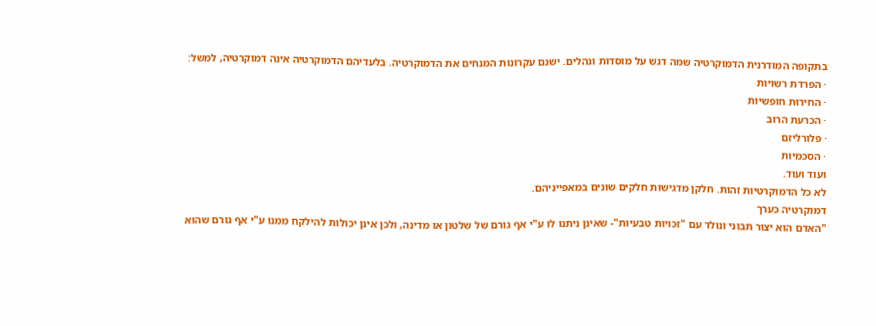בתקופה המודרנית הדמוקרטיה שמה דגש על מוסדות ונהלים. ישנם עקרונות המנחים את הדמוקרטיה. בלעדיהם הדמוקרטיה אינה דמוקרטיה, למשל:
· הפרדת רשויות
· החירות חופשיות
· הכרעת הרוב
· פלורליזם
· הסכמיות
ועוד ועוד.
לא כל הדמוקרטיות זהות. חלקן מדגישות חלקים שונים במאפייניהם.
דמוקרטיה כערך
"האדם הוא יצור תבוני ונולד עם "זכויות טבעיות"- שאינן ניתנו לו ע"י אף גורם של שלטון או מדינה, ולכן אינן יכולות להילקח ממנו ע"י אף גורם שהוא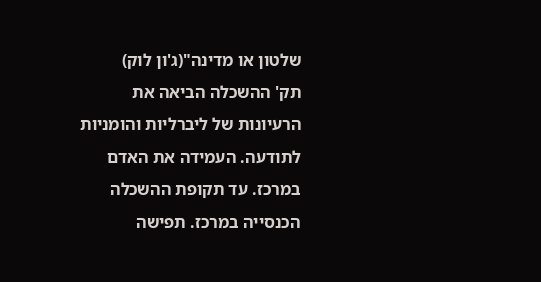שלטון או מדינה"(ג'ון לוק)
תק' ההשכלה הביאה את הרעיונות של ליברליות והומניות לתודעה. העמידה את האדם במרכז. עד תקופת ההשכלה הכנסייה במרכז. תפישה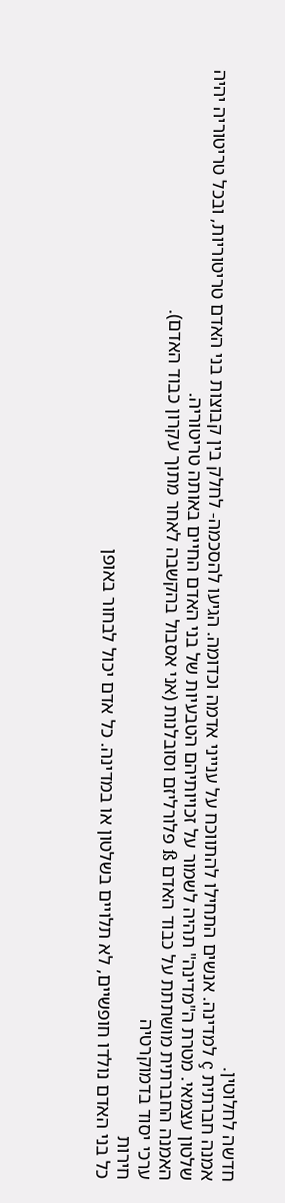חדשה לחלוטין.
אמנה חברתית ç למדינה. אנשים התחילו להתווכח על ענייני אדמה וכדומה. הגיעו להסכמה- לחלק בין קבוצות בני האדם טריטוריות, ובכל טריטוריה יהיה שלטון עצמאי. מטרת ה"מדינה" תהיה לשמור על זכויותיהם הטבעיות של בני האדם החיים באותה טריטוריה.
האמנה החברתית מושתתת על כבוד האדם ß פלורליזם וסובלנות (אני אסבול בהקשבה לאחר מתוך עקרון כבוד האדם).
ערכי יסוד בדמוקרטיה
חירות
כל בני האדם נולדו חופשיים, לא תלויים בשלטון או במדינה. כל אדם יכול לבחור באופן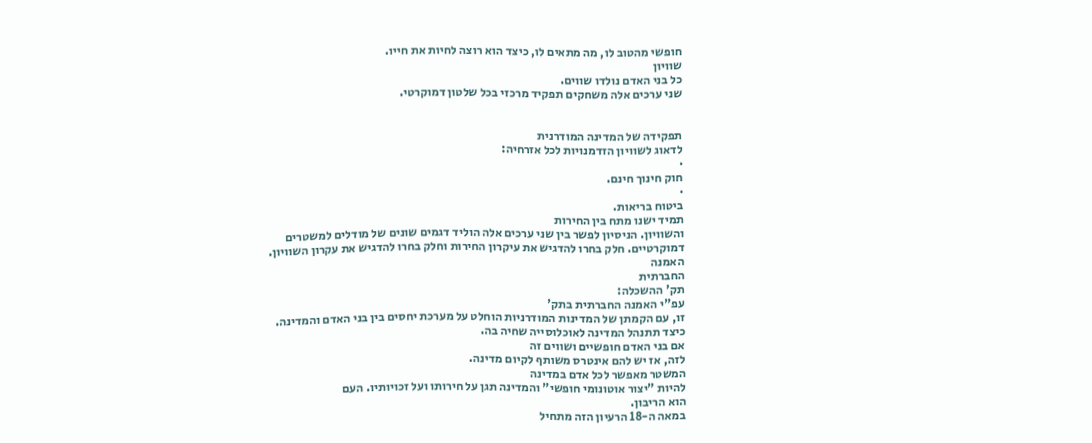חופשי מהטוב לו, מה מתאים לו, כיצד הוא רוצה לחיות את חייו.
שוויון
כל בני האדם נולדו שווים.
שני ערכים אלה משחקים תפקיד מרכזי בכל שלטון דמוקרטי.


תפקידה של המדינה המודרנית
לדאוג לשוויון הזדמנויות לכל אזרחיה:
·
חוק חינוך חינם.
·
ביטוח בריאות.
תמיד ישנו מתח בין החירות
והשוויון. הניסיון לפשר בין שני ערכים אלה הוליד דגמים שונים של מודלים למשטרים
דמוקרטיים. חלק בחרו להדגיש את עיקרון החירות וחלק בחרו להדגיש את עקרון השוויון.
האמנה
החברתית
תק' ההשכלה:
עפ"י האמנה החברתית בתק'
זו, עם הקמתן של המדינות המודרניות הוחלט על מערכת יחסים בין בני האדם והמדינה.
כיצד תתנהל המדינה לאוכלוסייה שחיה בה.
אם בני האדם חופשיים ושווים זה
לזה, אז יש להם אינטרס משותף לקיום מדינה.
המשטר מאפשר לכל אדם במדינה
להיות "יצור אוטונומי חופשי" והמדינה תגן על חירותו ועל זכויותיו. העם
הוא הריבון.
במאה ה-18 הרעיון הזה מתחיל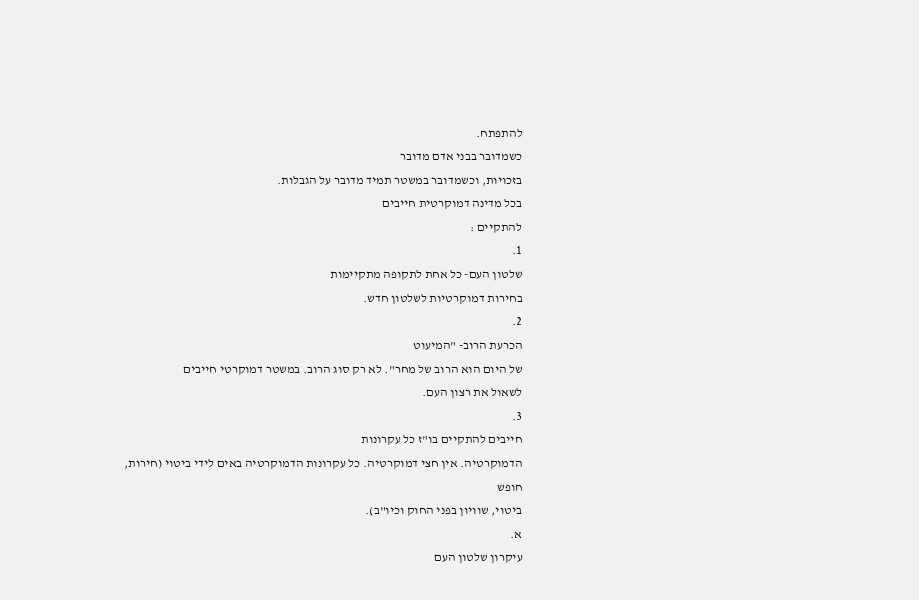להתפתח.
כשמדובר בבני אדם מדובר
בזכויות, וכשמדובר במשטר תמיד מדובר על הגבלות.
בכל מדינה דמוקרטית חייבים
להתקיים :
1.
שלטון העם- כל אחת לתקופה מתקיימות
בחירות דמוקרטיות לשלטון חדש.
2.
הכרעת הרוב- "המיעוט
של היום הוא הרוב של מחר". לא רק סוג הרוב. במשטר דמוקרטי חייבים
לשאול את רצון העם.
3.
חייבים להתקיים בו"ז כל עקרונות
הדמוקרטיה. אין חצי דמוקרטיה. כל עקרונות הדמוקרטיה באים לידי ביטוי (חירות, חופש
ביטוי, שוויון בפני החוק וכיו"ב).
א.
עיקרון שלטון העם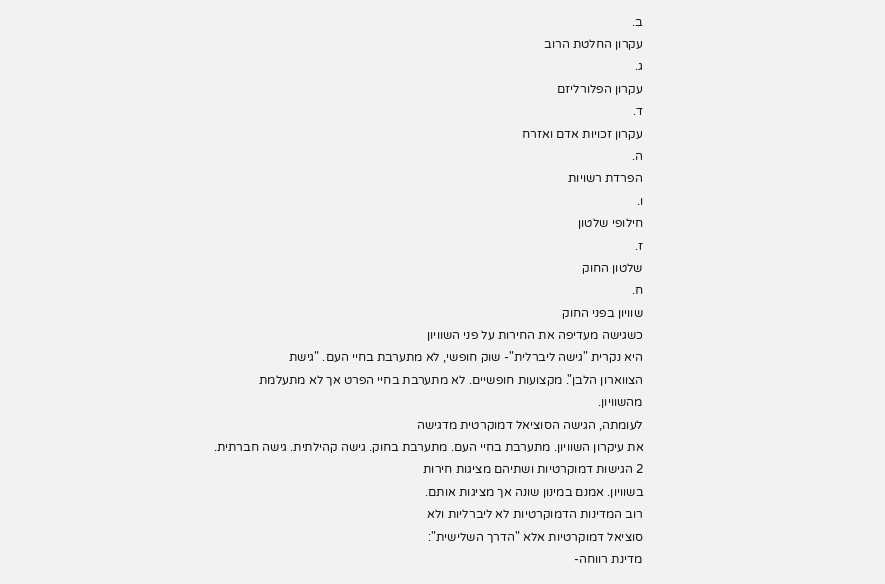ב.
עקרון החלטת הרוב
ג.
עקרון הפלורליזם
ד.
עקרון זכויות אדם ואזרח
ה.
הפרדת רשויות
ו.
חילופי שלטון
ז.
שלטון החוק
ח.
שוויון בפני החוק
כשגישה מעדיפה את החירות על פני השוויון
היא נקרית "גישה ליברלית"- שוק חופשי, לא מתערבת בחיי העם. "גישת
הצווארון הלבן". מקצועות חופשיים. לא מתערבת בחיי הפרט אך לא מתעלמת
מהשוויון.
לעומתה, הגישה הסוציאל דמוקרטית מדגישה
את עיקרון השוויון. מתערבת בחיי העם. מתערבת בחוק. גישה קהילתית. גישה חברתית.
2 הגישות דמוקרטיות ושתיהם מציגות חירות
בשוויון. אמנם במינון שונה אך מציגות אותם.
רוב המדינות הדמוקרטיות לא ליברליות ולא
סוציאל דמוקרטיות אלא "הדרך השלישית":
מדינת רווחה-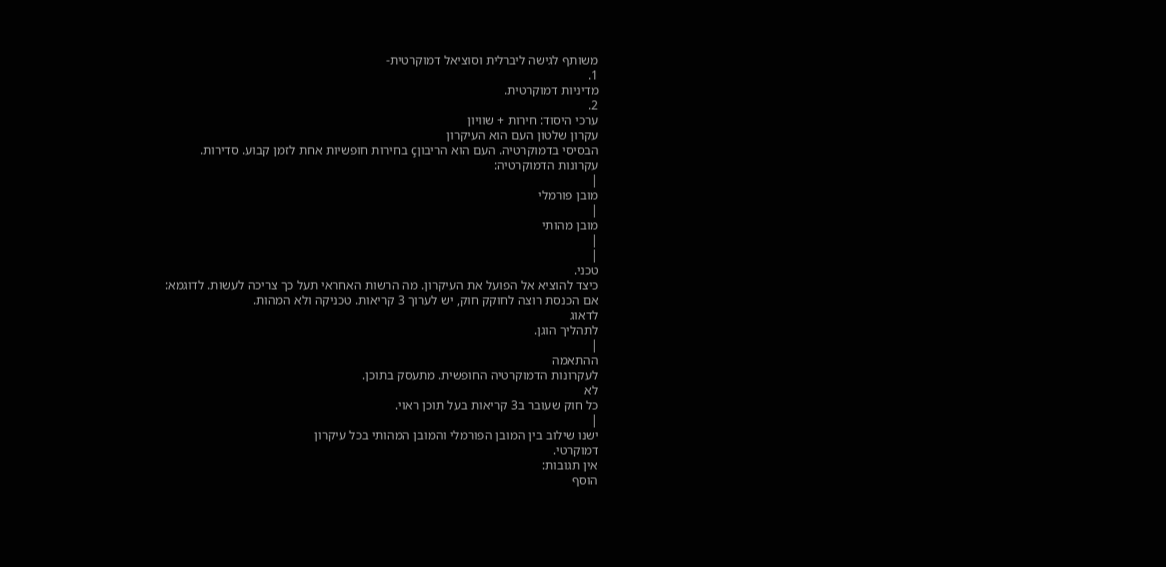משותף לגישה ליברלית וסוציאל דמוקרטית-
1.
מדיניות דמוקרטית.
2.
ערכי היסוד: חירות + שוויון
עקרון שלטון העם הוא העיקרון
הבסיסי בדמוקרטיה. העם הוא הריבוןç בחירות חופשיות אחת לזמן קבוע. סדירות.
עקרונות הדמוקרטיה:
|
מובן פורמלי
|
מובן מהותי
|
|
טכני.
כיצד להוציא אל הפועל את העיקרון. מה הרשות האחראי תעל כך צריכה לעשות. לדוגמא:
אם הכנסת רוצה לחוקק חוק, יש לערוך 3 קריאות. טכניקה ולא המהות.
לדאוג
לתהליך הוגן.
|
ההתאמה
לעקרונות הדמוקרטיה החופשית. מתעסק בתוכן.
לא
כל חוק שעובר ב3 קריאות בעל תוכן ראוי.
|
ישנו שילוב בין המובן הפורמלי והמובן המהותי בכל עיקרון
דמוקרטי.
אין תגובות:
הוסף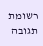רשומת תגובה